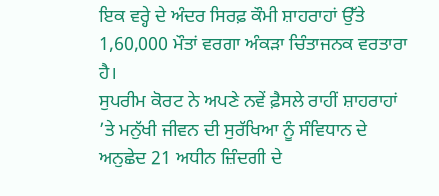ਇਕ ਵਰ੍ਹੇ ਦੇ ਅੰਦਰ ਸਿਰਫ਼ ਕੌਮੀ ਸ਼ਾਹਰਾਹਾਂ ਉੱਤੇ 1,60,000 ਮੌਤਾਂ ਵਰਗਾ ਅੰਕੜਾ ਚਿੰਤਾਜਨਕ ਵਰਤਾਰਾ ਹੈ।
ਸੁਪਰੀਮ ਕੋਰਟ ਨੇ ਅਪਣੇ ਨਵੇਂ ਫ਼ੈਸਲੇ ਰਾਹੀਂ ਸ਼ਾਹਰਾਹਾਂ ’ਤੇ ਮਨੁੱਖੀ ਜੀਵਨ ਦੀ ਸੁਰੱਖਿਆ ਨੂੰ ਸੰਵਿਧਾਨ ਦੇ ਅਨੁਛੇਦ 21 ਅਧੀਨ ਜ਼ਿੰਦਗੀ ਦੇ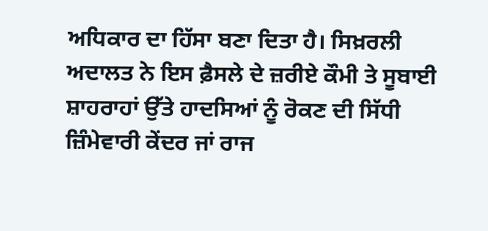ਅਧਿਕਾਰ ਦਾ ਹਿੱਸਾ ਬਣਾ ਦਿਤਾ ਹੈ। ਸਿਖ਼ਰਲੀ ਅਦਾਲਤ ਨੇ ਇਸ ਫ਼ੈਸਲੇ ਦੇ ਜ਼ਰੀਏ ਕੌਮੀ ਤੇ ਸੂਬਾਈ ਸ਼ਾਹਰਾਹਾਂ ਉੱਤੇ ਹਾਦਸਿਆਂ ਨੂੰ ਰੋਕਣ ਦੀ ਸਿੱਧੀ ਜ਼ਿੰਮੇਵਾਰੀ ਕੇਂਦਰ ਜਾਂ ਰਾਜ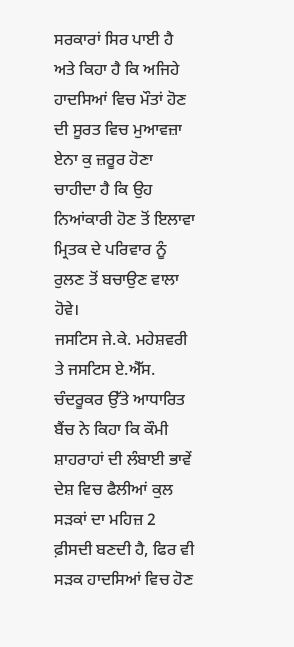ਸਰਕਾਰਾਂ ਸਿਰ ਪਾਈ ਹੈ ਅਤੇ ਕਿਹਾ ਹੈ ਕਿ ਅਜਿਹੇ ਹਾਦਸਿਆਂ ਵਿਚ ਮੌਤਾਂ ਹੋਣ ਦੀ ਸੂਰਤ ਵਿਚ ਮੁਆਵਜ਼ਾ ਏਨਾ ਕੁ ਜ਼ਰੂਰ ਹੋਣਾ ਚਾਹੀਦਾ ਹੈ ਕਿ ਉਹ ਨਿਆਂਕਾਰੀ ਹੋਣ ਤੋਂ ਇਲਾਵਾ ਮ੍ਰਿਤਕ ਦੇ ਪਰਿਵਾਰ ਨੂੰ ਰੁਲਣ ਤੋਂ ਬਚਾਉਣ ਵਾਲਾ ਹੋਵੇ।
ਜਸਟਿਸ ਜੇ.ਕੇ. ਮਹੇਸ਼ਵਰੀ ਤੇ ਜਸਟਿਸ ਏ.ਐੱਸ. ਚੰਦਰੂਕਰ ਉੱਤੇ ਆਧਾਰਿਤ ਬੈਂਚ ਨੇ ਕਿਹਾ ਕਿ ਕੌਮੀ ਸ਼ਾਹਰਾਹਾਂ ਦੀ ਲੰਬਾਈ ਭਾਵੇਂ ਦੇਸ਼ ਵਿਚ ਫੈਲੀਆਂ ਕੁਲ ਸੜਕਾਂ ਦਾ ਮਹਿਜ਼ 2 ਫ਼ੀਸਦੀ ਬਣਦੀ ਹੈ, ਫਿਰ ਵੀ ਸੜਕ ਹਾਦਸਿਆਂ ਵਿਚ ਹੋਣ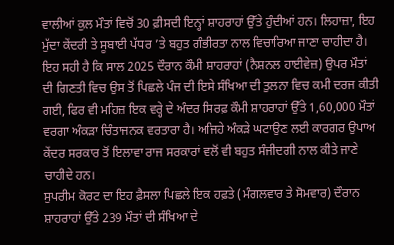ਵਾਲੀਆਂ ਕੁਲ ਮੌਤਾਂ ਵਿਚੋਂ 30 ਫ਼ੀਸਦੀ ਇਨ੍ਹਾਂ ਸ਼ਾਹਰਾਹਾਂ ਉੱਤੇ ਹੁੰਦੀਆਂ ਹਨ। ਲਿਹਾਜ਼ਾ, ਇਹ ਮੁੱਦਾ ਕੇਂਦਰੀ ਤੇ ਸੂਬਾਈ ਪੱਧਰ ’ਤੇ ਬਹੁਤ ਗੰਭੀਰਤਾ ਨਾਲ ਵਿਚਾਰਿਆ ਜਾਣਾ ਚਾਹੀਦਾ ਹੈ। ਇਹ ਸਹੀ ਹੈ ਕਿ ਸਾਲ 2025 ਦੌਰਾਨ ਕੌਮੀ ਸ਼ਾਹਰਾਹਾਂ (ਨੈਸ਼ਨਲ ਹਾਈਵੇਜ਼) ਉਪਰ ਮੌਤਾਂ ਦੀ ਗਿਣਤੀ ਵਿਚ ਉਸ ਤੋਂ ਪਿਛਲੇ ਪੰਜ ਦੀ ਇਸੇ ਸੰਖਿਆ ਦੀ ਤੁਲਨਾ ਵਿਚ ਕਮੀ ਦਰਜ ਕੀਤੀ ਗਈ, ਫਿਰ ਵੀ ਮਹਿਜ਼ ਇਕ ਵਰ੍ਹੇ ਦੇ ਅੰਦਰ ਸਿਰਫ਼ ਕੌਮੀ ਸ਼ਾਹਰਾਹਾਂ ਉੱਤੇ 1,60,000 ਮੌਤਾਂ ਵਰਗਾ ਅੰਕੜਾ ਚਿੰਤਾਜਨਕ ਵਰਤਾਰਾ ਹੈ। ਅਜਿਹੇ ਅੰਕੜੇ ਘਟਾਉਣ ਲਈ ਕਾਰਗਰ ਉਪਾਅ ਕੇਂਦਰ ਸਰਕਾਰ ਤੋਂ ਇਲਾਵਾ ਰਾਜ ਸਰਕਾਰਾਂ ਵਲੋਂ ਵੀ ਬਹੁਤ ਸੰਜੀਦਗੀ ਨਾਲ ਕੀਤੇ ਜਾਣੇ ਚਾਹੀਦੇ ਹਨ।
ਸੁਪਰੀਮ ਕੋਰਟ ਦਾ ਇਹ ਫ਼ੈਸਲਾ ਪਿਛਲੇ ਇਕ ਹਫ਼ਤੇ (ਮੰਗਲਵਾਰ ਤੇ ਸੋਮਵਾਰ) ਦੌਰਾਨ ਸ਼ਾਹਰਾਹਾਂ ਉੱਤੇ 239 ਮੌਤਾਂ ਦੀ ਸੰਖਿਆ ਦੇ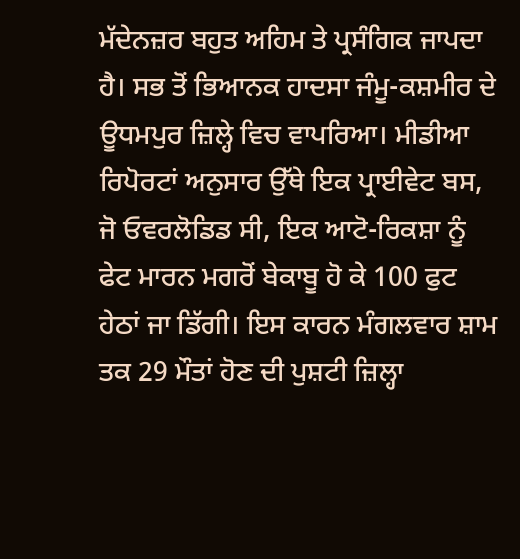ਮੱਦੇਨਜ਼ਰ ਬਹੁਤ ਅਹਿਮ ਤੇ ਪ੍ਰਸੰਗਿਕ ਜਾਪਦਾ ਹੈ। ਸਭ ਤੋਂ ਭਿਆਨਕ ਹਾਦਸਾ ਜੰਮੂ-ਕਸ਼ਮੀਰ ਦੇ ਊਧਮਪੁਰ ਜ਼ਿਲ੍ਹੇ ਵਿਚ ਵਾਪਰਿਆ। ਮੀਡੀਆ ਰਿਪੋਰਟਾਂ ਅਨੁਸਾਰ ਉੱਥੇ ਇਕ ਪ੍ਰਾਈਵੇਟ ਬਸ, ਜੋ ਓਵਰਲੋਡਿਡ ਸੀ, ਇਕ ਆਟੋ-ਰਿਕਸ਼ਾ ਨੂੰ ਫੇਟ ਮਾਰਨ ਮਗਰੋਂ ਬੇਕਾਬੂ ਹੋ ਕੇ 100 ਫੁਟ ਹੇਠਾਂ ਜਾ ਡਿੱਗੀ। ਇਸ ਕਾਰਨ ਮੰਗਲਵਾਰ ਸ਼ਾਮ ਤਕ 29 ਮੌਤਾਂ ਹੋਣ ਦੀ ਪੁਸ਼ਟੀ ਜ਼ਿਲ੍ਹਾ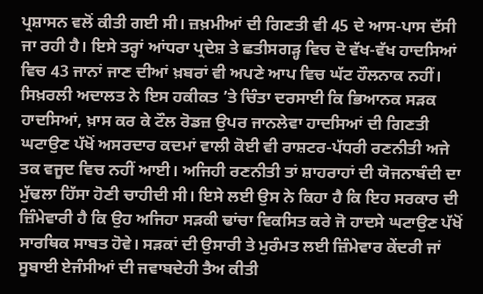ਪ੍ਰਸ਼ਾਸਨ ਵਲੋਂ ਕੀਤੀ ਗਈ ਸੀ। ਜ਼ਖ਼ਮੀਆਂ ਦੀ ਗਿਣਤੀ ਵੀ 45 ਦੇ ਆਸ-ਪਾਸ ਦੱਸੀ ਜਾ ਰਹੀ ਹੈ। ਇਸੇ ਤਰ੍ਹਾਂ ਆਂਧਰਾ ਪ੍ਰਦੇਸ਼ ਤੇ ਛਤੀਸਗੜ੍ਹ ਵਿਚ ਦੋ ਵੱਖ-ਵੱਖ ਹਾਦਸਿਆਂ ਵਿਚ 43 ਜਾਨਾਂ ਜਾਣ ਦੀਆਂ ਖ਼ਬਰਾਂ ਵੀ ਅਪਣੇ ਆਪ ਵਿਚ ਘੱਟ ਹੌਲਨਾਕ ਨਹੀਂ।
ਸਿਖ਼ਰਲੀ ਅਦਾਲਤ ਨੇ ਇਸ ਹਕੀਕਤ ’ਤੇ ਚਿੰਤਾ ਦਰਸਾਈ ਕਿ ਭਿਆਨਕ ਸੜਕ ਹਾਦਸਿਆਂ, ਖ਼ਾਸ ਕਰ ਕੇ ਟੌਲ ਰੋਡਜ਼ ਉਪਰ ਜਾਨਲੇਵਾ ਹਾਦਸਿਆਂ ਦੀ ਗਿਣਤੀ ਘਟਾਉਣ ਪੱਖੋਂ ਅਸਰਦਾਰ ਕਦਮਾਂ ਵਾਲੀ ਕੋਈ ਵੀ ਰਾਸ਼ਟਰ-ਪੱਧਰੀ ਰਣਨੀਤੀ ਅਜੇ ਤਕ ਵਜੂਦ ਵਿਚ ਨਹੀਂ ਆਈ। ਅਜਿਹੀ ਰਣਨੀਤੀ ਤਾਂ ਸ਼ਾਹਰਾਹਾਂ ਦੀ ਯੋਜਨਾਬੰਦੀ ਦਾ ਮੁੱਢਲਾ ਹਿੱਸਾ ਹੋਣੀ ਚਾਹੀਦੀ ਸੀ। ਇਸੇ ਲਈ ਉਸ ਨੇ ਕਿਹਾ ਹੈ ਕਿ ਇਹ ਸਰਕਾਰ ਦੀ ਜ਼ਿੰਮੇਵਾਰੀ ਹੈ ਕਿ ਉਹ ਅਜਿਹਾ ਸੜਕੀ ਢਾਂਚਾ ਵਿਕਸਿਤ ਕਰੇ ਜੋ ਹਾਦਸੇ ਘਟਾਉਣ ਪੱਖੋਂ ਸਾਰਥਿਕ ਸਾਬਤ ਹੋਵੇ। ਸੜਕਾਂ ਦੀ ਉਸਾਰੀ ਤੇ ਮੁਰੰਮਤ ਲਈ ਜ਼ਿੰਮੇਵਾਰ ਕੇਂਦਰੀ ਜਾਂ ਸੂਬਾਈ ਏਜੰਸੀਆਂ ਦੀ ਜਵਾਬਦੇਹੀ ਤੈਅ ਕੀਤੀ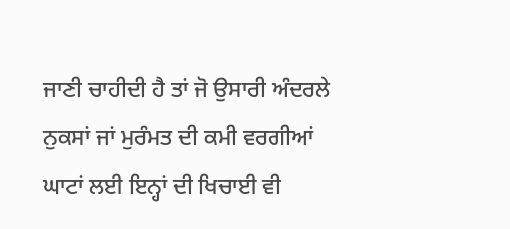ਜਾਣੀ ਚਾਹੀਦੀ ਹੈ ਤਾਂ ਜੋ ਉਸਾਰੀ ਅੰਦਰਲੇ ਨੁਕਸਾਂ ਜਾਂ ਮੁਰੰਮਤ ਦੀ ਕਮੀ ਵਰਗੀਆਂ ਘਾਟਾਂ ਲਈ ਇਨ੍ਹਾਂ ਦੀ ਖਿਚਾਈ ਵੀ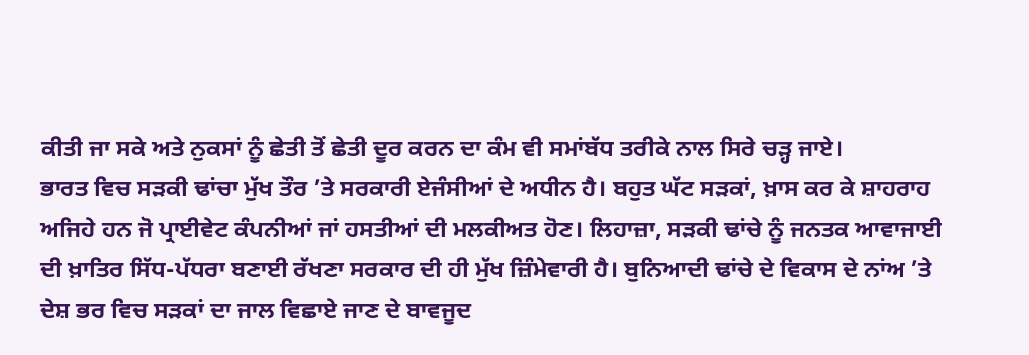ਕੀਤੀ ਜਾ ਸਕੇ ਅਤੇ ਨੁਕਸਾਂ ਨੂੰ ਛੇਤੀ ਤੋਂ ਛੇਤੀ ਦੂਰ ਕਰਨ ਦਾ ਕੰਮ ਵੀ ਸਮਾਂਬੱਧ ਤਰੀਕੇ ਨਾਲ ਸਿਰੇ ਚੜ੍ਹ ਜਾਏ।
ਭਾਰਤ ਵਿਚ ਸੜਕੀ ਢਾਂਚਾ ਮੁੱਖ ਤੌਰ ’ਤੇ ਸਰਕਾਰੀ ਏਜੰਸੀਆਂ ਦੇ ਅਧੀਨ ਹੈ। ਬਹੁਤ ਘੱਟ ਸੜਕਾਂ, ਖ਼ਾਸ ਕਰ ਕੇ ਸ਼ਾਹਰਾਹ ਅਜਿਹੇ ਹਨ ਜੋ ਪ੍ਰਾਈਵੇਟ ਕੰਪਨੀਆਂ ਜਾਂ ਹਸਤੀਆਂ ਦੀ ਮਲਕੀਅਤ ਹੋਣ। ਲਿਹਾਜ਼ਾ, ਸੜਕੀ ਢਾਂਚੇ ਨੂੰ ਜਨਤਕ ਆਵਾਜਾਈ ਦੀ ਖ਼ਾਤਿਰ ਸਿੱਧ-ਪੱਧਰਾ ਬਣਾਈ ਰੱਖਣਾ ਸਰਕਾਰ ਦੀ ਹੀ ਮੁੱਖ ਜ਼ਿੰਮੇਵਾਰੀ ਹੈ। ਬੁਨਿਆਦੀ ਢਾਂਚੇ ਦੇ ਵਿਕਾਸ ਦੇ ਨਾਂਅ ’ਤੇ ਦੇਸ਼ ਭਰ ਵਿਚ ਸੜਕਾਂ ਦਾ ਜਾਲ ਵਿਛਾਏ ਜਾਣ ਦੇ ਬਾਵਜੂਦ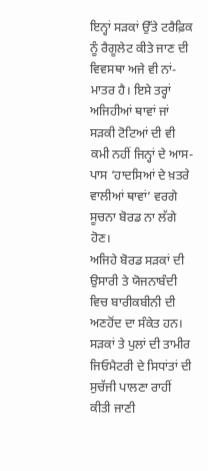ਇਨ੍ਹਾਂ ਸੜਕਾਂ ਉੱਤੇ ਟਰੈਫ਼ਿਕ ਨੂੰ ਰੈਗੂਲੇਟ ਕੀਤੇ ਜਾਣ ਦੀ ਵਿਵਸਥਾ ਅਜੇ ਵੀ ਨਾਂ-ਮਾਤਰ ਹੈ। ਇਸੇ ਤਰ੍ਹਾਂ ਅਜਿਹੀਆਂ ਥਾਵਾਂ ਜਾਂ ਸੜਕੀ ਟੋਟਿਆਂ ਦੀ ਵੀ ਕਮੀ ਨਹੀਂ ਜਿਨ੍ਹਾਂ ਦੇ ਆਸ-ਪਾਸ ‘ਹਾਦਸਿਆਂ ਦੇ ਖ਼ਤਰੇ ਵਾਲੀਆਂ ਥਾਵਾਂ’ ਵਰਗੇ ਸੂਚਨਾ ਬੋਰਡ ਨਾ ਲੱਗੇ ਹੋਣ।
ਅਜਿਹੇ ਬੋਰਡ ਸੜਕਾਂ ਦੀ ਉਸਾਰੀ ਤੇ ਯੋਜਨਾਬੰਦੀ ਵਿਚ ਬਾਰੀਕਬੀਨੀ ਦੀ ਅਣਹੋਂਦ ਦਾ ਸੰਕੇਤ ਹਨ। ਸੜਕਾਂ ਤੇ ਪੁਲਾਂ ਦੀ ਤਾਮੀਰ ਜਿਓਮੈਟਰੀ ਦੇ ਸਿਧਾਂਤਾਂ ਦੀ ਸੁਚੱਜੀ ਪਾਲਣਾ ਰਾਹੀਂ ਕੀਤੀ ਜਾਣੀ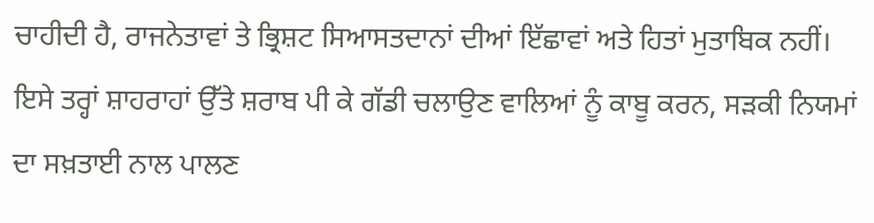ਚਾਹੀਦੀ ਹੈ, ਰਾਜਨੇਤਾਵਾਂ ਤੇ ਭ੍ਰਿਸ਼ਟ ਸਿਆਸਤਦਾਨਾਂ ਦੀਆਂ ਇੱਛਾਵਾਂ ਅਤੇ ਹਿਤਾਂ ਮੁਤਾਬਿਕ ਨਹੀਂ। ਇਸੇ ਤਰ੍ਹਾਂ ਸ਼ਾਹਰਾਹਾਂ ਉੱਤੇ ਸ਼ਰਾਬ ਪੀ ਕੇ ਗੱਡੀ ਚਲਾਉਣ ਵਾਲਿਆਂ ਨੂੰ ਕਾਬੂ ਕਰਨ, ਸੜਕੀ ਨਿਯਮਾਂ ਦਾ ਸਖ਼ਤਾਈ ਨਾਲ ਪਾਲਣ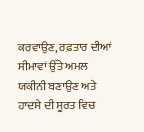ਕਰਵਾਉਣ, ਰਫ਼ਤਾਰ ਦੀਆਂ ਸੀਮਾਵਾਂ ਉੱਤੇ ਅਮਲ ਯਕੀਨੀ ਬਣਾਉਣ ਅਤੇ ਹਾਦਸੇ ਦੀ ਸੂਰਤ ਵਿਚ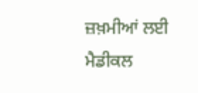ਜ਼ਖ਼ਮੀਆਂ ਲਈ ਮੈਡੀਕਲ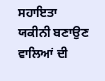ਸਹਾਇਤਾ ਯਕੀਨੀ ਬਣਾਉਣ ਵਾਲਿਆਂ ਦੀ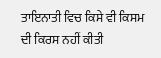ਤਾਇਨਾਤੀ ਵਿਚ ਕਿਸੇ ਵੀ ਕਿਸਮ ਦੀ ਕਿਰਸ ਨਹੀਂ ਕੀਤੀ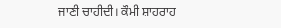ਜਾਣੀ ਚਾਹੀਦੀ। ਕੌਮੀ ਸ਼ਾਹਰਾਹ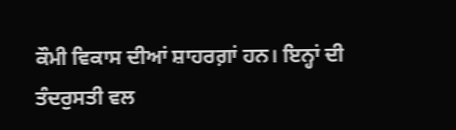ਕੌਮੀ ਵਿਕਾਸ ਦੀਆਂ ਸ਼ਾਹਰਗ਼ਾਂ ਹਨ। ਇਨ੍ਹਾਂ ਦੀ ਤੰਦਰੁਸਤੀ ਵਲ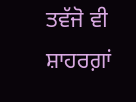ਤਵੱਜੋ ਵੀ ਸ਼ਾਹਰਗ਼ਾਂ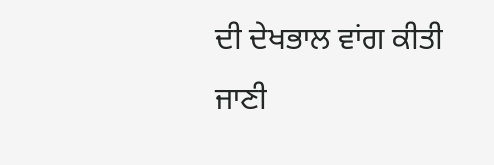ਦੀ ਦੇਖਭਾਲ ਵਾਂਗ ਕੀਤੀ ਜਾਣੀ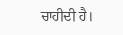ਚਾਹੀਦੀ ਹੈ।